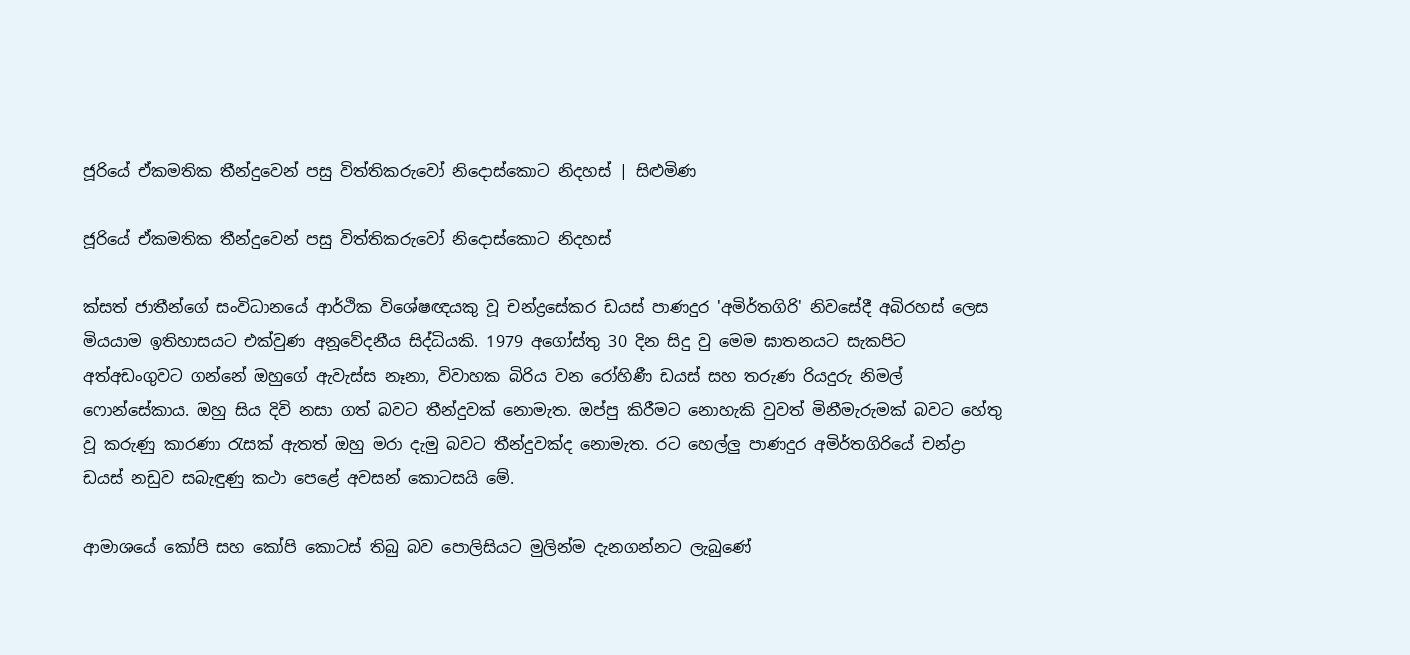ජූරියේ ඒකමතික තීන්දුවෙන් පසු විත්තිකරුවෝ නිදොස්කොට නිදහස් | සිළුමිණ

ජූරියේ ඒකමතික තීන්දුවෙන් පසු විත්තිකරුවෝ නිදොස්කොට නිදහස්

ක්සත් ජාතීන්ගේ සංවිධානයේ ආර්ථික විශේෂඥයකු වූ චන්ද්‍රසේකර ඩයස් පාණදුර 'අමිර්තගිරි' නිවසේදී අබිරහස් ලෙස මියයාම ඉතිහාසයට එක්වුණ අනූවේදනීය සිද්ධියකි. 1979 අගෝස්තු 30 දින සිදු වු මෙම ඝාතනයට සැකපිට අත්අඩංගුවට ගන්නේ ඔහුගේ ඇවැස්ස නෑනා, විවාහක බිරිය වන රෝහිණී ඩයස් සහ තරුණ රියදුරු නිමල් ෆොන්සේකාය. ඔහු සිය දිවි නසා ගත් බවට තීන්දුවක් නොමැත. ඔප්පු කිරීමට නොහැකි වුවත් මිනීමැරුමක් බවට හේතු වූ කරුණු කාරණා රැසක් ඇතත් ඔහු මරා දැමු බවට තීන්දුවක්ද නොමැත. රට හෙල්ලු පාණදුර අමිර්තගිරියේ චන්ද්‍රා ඩයස් නඩුව සබැඳුණු කථා පෙළේ අවසන් කොටසයි මේ.

ආමාශයේ කෝපි සහ කෝපි කොටස් තිබු බව පොලිසියට මුලින්ම දැනගන්නට ලැබුණේ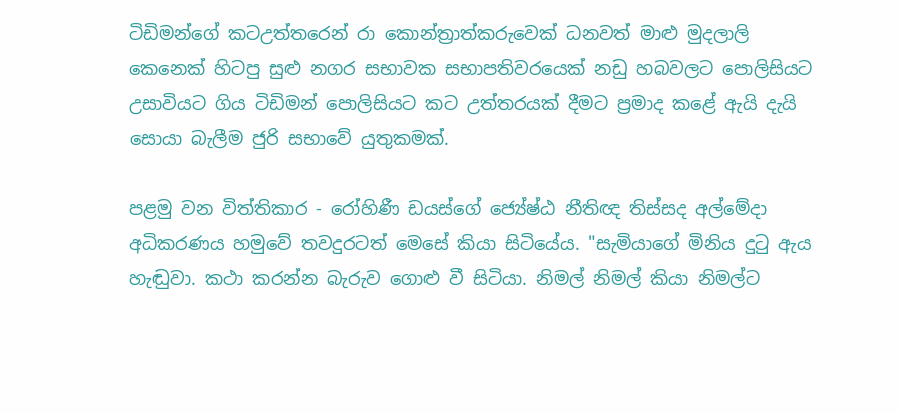ටිඩිමන්ගේ කටඋත්තරෙන් රා කොන්ත්‍රාත්කරුවෙක් ධනවත් මාළු මුදලාලි කෙනෙක් හිටපු සුළු නගර සභාවක සභාපතිවරයෙක් නඩු හබවලට පොලිසියට උසාවියට ගිය ටිඩිමන් පොලිසියට කට උත්තරයක් දීමට ප්‍රමාද කළේ ඇයි දැයි සොයා බැලීම ජුරි සභාවේ යුතුකමක්.

පළමු වන විත්තිකාර - රෝහිණී ඩයස්ගේ ජ්‍යේෂ්ඨ නීතිඥ තිස්සද අල්මේදා අධිකරණය හමුවේ තවදුරටත් මෙසේ කියා සිටියේය. "සැමියාගේ මිනිය දුටු ඇය හැඬුවා. කථා කරන්න බැරුව ගොළු වී සිටියා. නිමල් නිමල් කියා නිමල්ට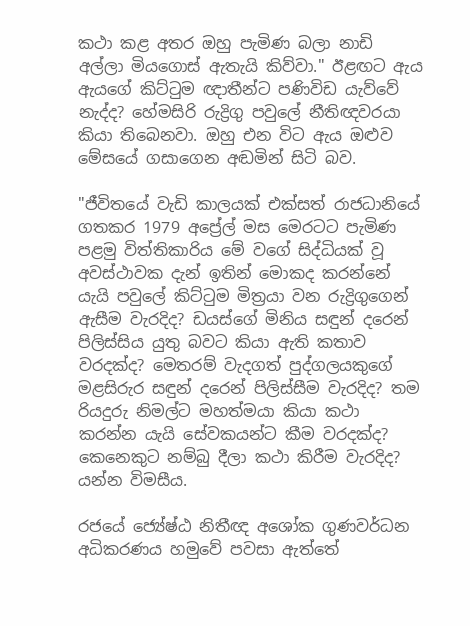කථා කළ අතර ඔහු පැමිණ බලා නාඩි අල්ලා මියගොස් ඇතැයි කිව්වා." ඊළඟට ඇය ඇයගේ කිට්ටුම ඥාතීන්ට පණිවිඩ යැව්වේ නැද්ද? හේමසිරි රුද්‍රිගු පවුලේ නීතිඥවරයා කියා තිබෙනවා. ඔහු එන විට ඇය ඔළුව මේසයේ ගසාගෙන අඬමින් සිටි බව.

"ජීවිතයේ වැඩි කාලයක් එක්සත් රාජධානියේ ගතකර 1979 අප්‍රේල් මස මෙරටට පැමිණ පළමු විත්තිකාරිය මේ වගේ සිද්ධියක් වූ අවස්ථාවක දැන් ඉතින් මොකද කරන්නේ යැයි පවුලේ කිට්ටුම මිත්‍රයා වන රුද්‍රිගුගෙන් ඇසීම වැරදිද? ඩයස්ගේ මිනිය සඳුන් දරෙන් පිලිස්සිය යුතු බවට කියා ඇති කතාව වරදක්ද? මෙතරම් වැදගත් පුද්ගලයකුගේ මළසිරුර සඳුන් දරෙන් පිලිස්සීම වැරදිද? තම රියදුරු නිමල්ට මහත්මයා කියා කථා කරන්න යැයි සේවකයන්ට කීම වරදක්ද? කෙනෙකුට නම්බු දීලා කථා කිරීම වැරදිද? යන්න විමසීය.

රජයේ ජ්‍යේෂ්ඨ නිතීඥ අශෝක ගුණවර්ධන අධිකරණය හමුවේ පවසා ඇත්තේ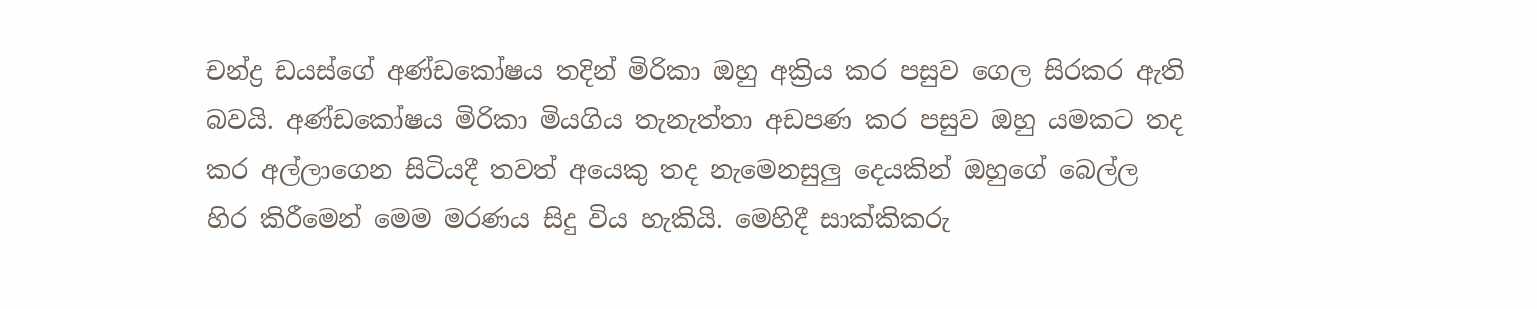චන්ද්‍ර ඩයස්ගේ අණ්ඩකෝෂය තදින් මිරිකා ඔහු අක්‍රිය කර පසුව ගෙල සිරකර ඇති බවයි. අණ්ඩකෝෂය මිරිකා මියගිය තැනැත්තා අඩපණ කර පසුව ඔහු යමකට තද කර අල්ලාගෙන සිටියදී තවත් අයෙකු තද නැමෙනසුලු දෙයකින් ඔහුගේ බෙල්ල හිර කිරීමෙන් මෙම මරණය සිදු විය හැකියි. මෙහිදී සාක්කිකරු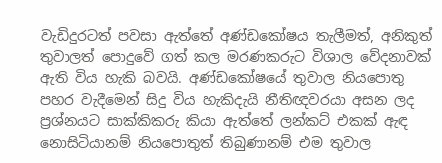වැඩිදුරටත් පවසා ඇත්තේ අණ්ඩකෝෂය තැලීමත්, අනිකුත් තුවාලත් පොදුවේ ගත් කල මරණකරුට විශාල වේදනාවක් ඇති විය හැකි බවයි. අණ්ඩකෝෂයේ තුවාල නියපොතු පහර වැදීමෙන් සිදු විය හැකිදැයි නීතිඥවරයා අසන ලද ප්‍රශ්නයට සාක්කිකරු කියා ඇත්තේ ලන්කට් එකක් ඇඳ නොසිටියානම් නියපොතුත් තිබුණානම් එම තුවාල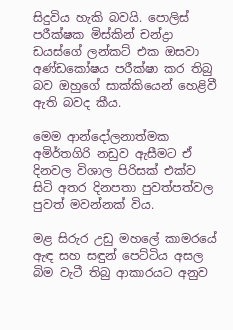සිදුවිය හැකි බවයි. පොලිස් පරීක්ෂක මිස්කින් චන්ද්‍රා ඩයස්ගේ ලන්කට් එක ඔසවා අණ්ඩකෝෂය පරීක්ෂා කර තිබු බව ඔහුගේ සාක්කියෙන් හෙළිවී ඇති බවද කීය.

මෙම ආන්දෝලනාත්මක අමිර්තගිරි නඩුව ඇසීමට ඒ දිනවල විශාල පිරිසක් එක්ව සිටි අතර දිනපතා පුවත්පත්වල පුවත් මවන්නක් විය.

මළ සිරුර උඩු මහලේ කාමරයේ ඇඳ සහ සඳුන් පෙට්ටිය අසල බිම වැටී තිබු ආකාරයට අනුව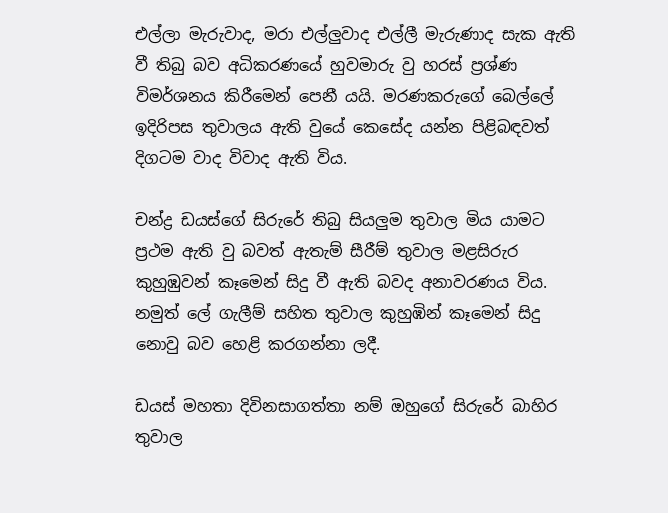එල්ලා මැරුවාද, මරා එල්ලුවාද එල්ලී මැරුණාද සැක ඇති වී තිබු බව අධිකරණයේ හුවමාරු වු හරස් ප්‍රශ්ණ විමර්ශනය කිරීමෙන් පෙනී යයි. මරණකරුගේ බෙල්ලේ ඉදිරිපස තුවාලය ඇති වුයේ කෙසේද යන්න පිළිබඳවත් දිගටම වාද විවාද ඇති විය.

චන්ද්‍ර ඩයස්ගේ සිරුරේ තිබු සියලුම තුවාල මිය යාමට ප්‍රථම ඇති වු බවත් ඇතැම් සීරීම් තුවාල මළසිරුර කුහුඹුවන් කෑමෙන් සිදු වී ඇති බවද අනාවරණය විය. නමුත් ලේ ගැලීම් සහිත තුවාල කුහුඹින් කෑමෙන් සිදු නොවු බව හෙළි කරගන්නා ලදී.

ඩයස් මහතා දිවිනසාගත්තා නම් ඔහුගේ සිරුරේ බාහිර තුවාල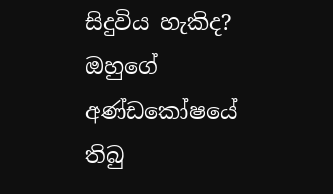සිදුවිය හැකිද? ඔහුගේ අණ්ඩකෝෂයේ තිබු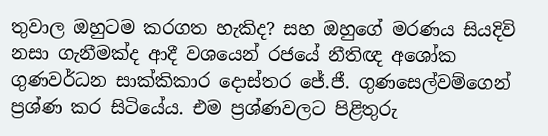තුවාල ඔහුටම කරගත හැකිද? සහ ඔහුගේ මරණය සියදිවි නසා ගැනීමක්ද ආදී වශයෙන් රජයේ නීතිඥ අශෝක ගුණවර්ධන සාක්කිකාර දොස්තර ජේ.ජී. ගුණසෙල්වම්ගෙන් ප්‍රශ්ණ කර සිටියේය. එම ප්‍රශ්ණවලට පිළිතුරු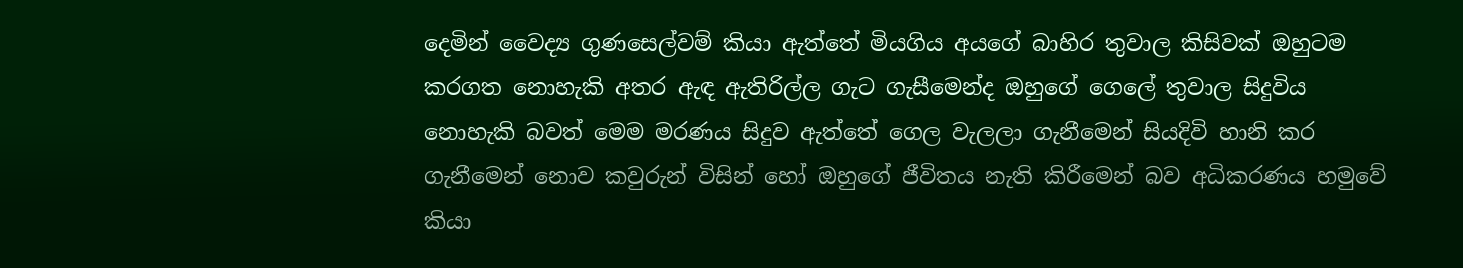දෙමින් වෛද්‍ය ගුණසෙල්වම් කියා ඇත්තේ මියගිය අයගේ බාහිර තුවාල කිසිවක් ඔහුටම කරගත නොහැකි අතර ඇඳ ඇතිරිල්ල ගැට ගැසීමෙන්ද ඔහුගේ ගෙලේ තුවාල සිදුවිය නොහැකි බවත් මෙම මරණය සිදුව ඇත්තේ ගෙල වැලලා ගැනීමෙන් සියදිවි හානි කර ගැනීමෙන් නොව කවුරුන් විසින් හෝ ඔහුගේ ජීවිතය නැති කිරීමෙන් බව අධිකරණය හමුවේ කියා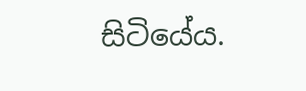සිටියේය.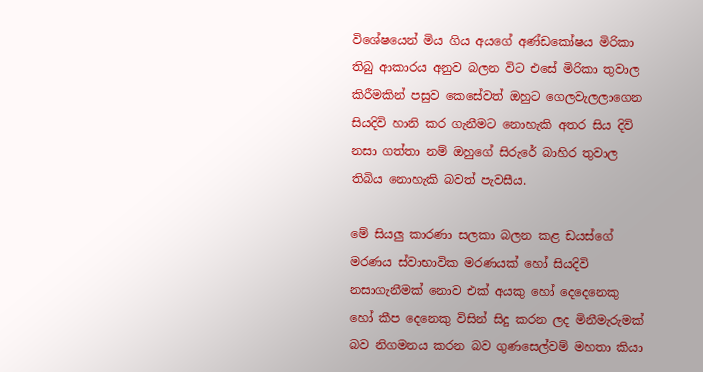විශේෂයෙන් මිය ගිය අයගේ අණ්ඩකෝෂය මිරිකා තිබු ආකාරය අනුව බලන විට එසේ මිරිකා තුවාල කිරීමකින් පසුව කෙසේවත් ඔහුට ගෙලවැලලාගෙන සියදිවි හානි කර ගැනීමට නොහැකි අතර සිය දිවි නසා ගත්තා නම් ඔහුගේ සිරුරේ බාහිර තුවාල තිබිය නොහැකි බවත් පැවසීය.

මේ සියලු කාරණා සලකා බලන කළ ඩයස්ගේ මරණය ස්වාභාවික මරණයක් හෝ සියදිවි නසාගැනීමක් නොව එක් අයකු හෝ දෙදෙනෙකු හෝ කීප දෙනෙකු විසින් සිදු කරන ලද මිනීමැරුමක් බව නිගමනය කරන බව ගුණසෙල්වම් මහතා කියා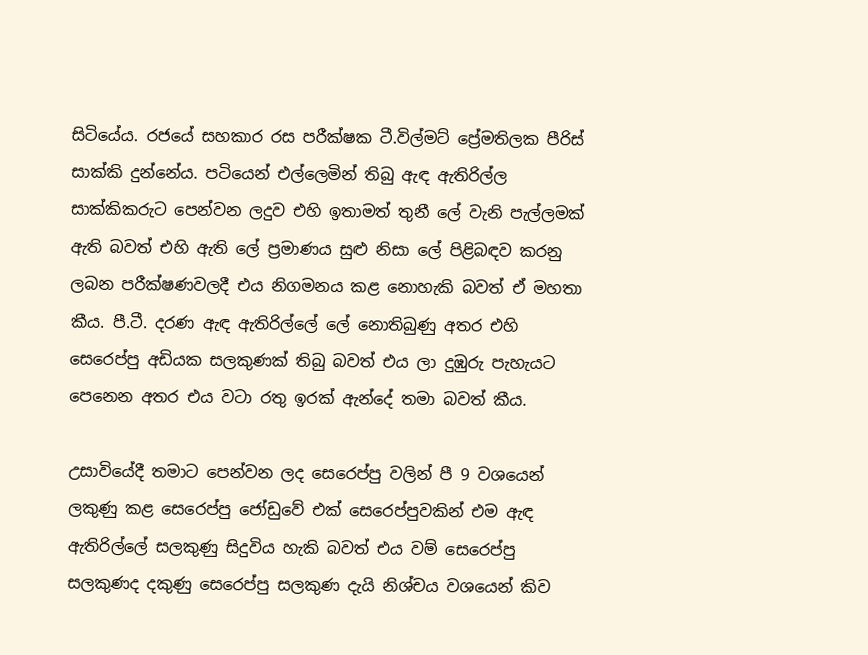සිටියේය. රජයේ සහකාර රස පරීක්ෂක ටී.විල්මට් ප්‍රේමතිලක පීරිස් සාක්කි දුන්නේය. පටියෙන් එල්ලෙමින් තිබු ඇඳ ඇතිරිල්ල සාක්කිකරුට පෙන්වන ලදුව එහි ඉතාමත් තුනී ලේ වැනි පැල්ලමක් ඇති බවත් එහි ඇති ලේ ප්‍රමාණය සුළු නිසා ලේ පිළිබඳව කරනු ලබන පරීක්ෂණවලදී එය නිගමනය කළ නොහැකි බවත් ඒ මහතා කීය. පී.ටී. දරණ ඇඳ ඇතිරිල්ලේ ලේ නොතිබුණු අතර එහි සෙරෙප්පු අඩියක සලකුණක් තිබු බවත් එය ලා දුඹුරු පැහැයට පෙනෙන අතර එය වටා රතු ඉරක් ඇන්දේ තමා බවත් කීය.

උසාවියේදී තමාට පෙන්වන ලද සෙරෙප්පු වලින් පී 9 වශයෙන් ලකුණු කළ සෙරෙප්පු ජෝඩුවේ එක් සෙරෙප්පුවකින් එම ඇඳ ඇතිරිල්ලේ සලකුණු සිදුවිය හැකි බවත් එය වම් සෙරෙප්පු සලකුණද දකුණු සෙරෙප්පු සලකුණ දැයි නිශ්චය වශයෙන් කිව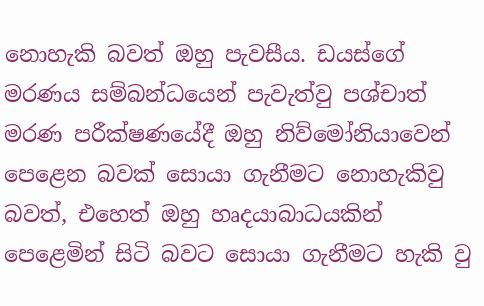නොහැකි බවත් ඔහු පැවසීය. ඩයස්ගේ මරණය සම්බන්ධයෙන් පැවැත්වු පශ්චාත් මරණ පරීක්ෂණයේදී ඔහු නිව්මෝනියාවෙන් පෙළෙන බවක් සොයා ගැනීමට නොහැකිවු බවත්, එහෙත් ඔහු හෘදයාබාධයකින් පෙළෙමින් සිටි බවට සොයා ගැනීමට හැකි වු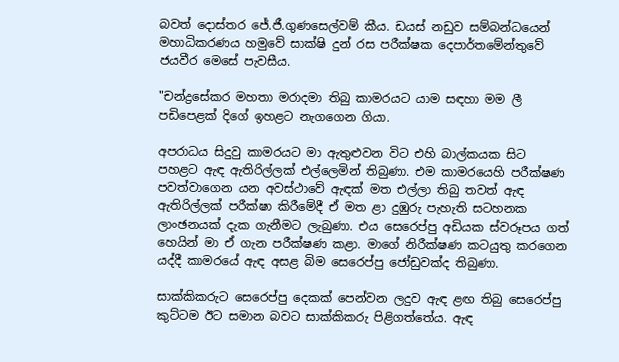බවත් දොස්තර ජේ.ජී.ගුණසෙල්වම් කීය. ඩයස් නඩුව සම්බන්ධයෙන් මහාධිකරණය හමුවේ සාක්ෂි දුන් රස පරීක්ෂක දෙපාර්තමේන්තුවේ ජයවීර මෙසේ පැවසීය.

"චන්ද්‍රසේකර මහතා මරාදමා තිබු කාමරයට යාම සඳහා මම ලී පඩිපෙළක් දිගේ ඉහළට නැගගෙන ගියා.

අපරාධය සිදුවු කාමරයට මා ඇතුළුවන විට එහි බාල්කයක සිට පහළට ඇඳ ඇතිරිල්ලක් එල්ලෙමින් තිබුණා. එම කාමරයෙහි පරීක්ෂණ පවත්වාගෙන යන අවස්ථාවේ ඇඳක් මත එල්ලා තිබු තවත් ඇඳ ඇතිරිල්ලක් පරීක්ෂා කිරීමේදී ඒ මත ළා දුඹුරු පැහැති සටහනක ලාංඡනයක් දැක ගැනීමට ලැබුණා. එය සෙරෙප්පු අඩියක ස්වරූපය ගත් හෙයින් මා ඒ ගැන පරීක්ෂණ කළා. මාගේ නිරීක්ෂණ කටයුතු කරගෙන යද්දී කාමරයේ ඇඳ අසළ බිම සෙරෙප්පු ජෝඩුවක්ද තිබුණා.

සාක්කිකරුට සෙරෙප්පු දෙකක් පෙන්වන ලදුව ඇඳ ළඟ තිබු සෙරෙප්පු කුට්ටම ඊට සමාන බවට සාක්කිකරු පිළිගත්තේය. ඇඳ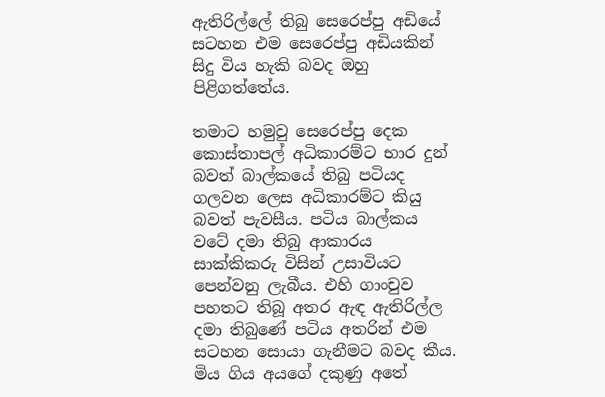ඇතිරිල්ලේ තිබු සෙරෙප්පු අඩියේ සටහන එම සෙරෙප්පු අඩියකින් සිදු විය හැකි බවද ඔහු පිළිගත්තේය.

තමාට හමුවු සෙරෙප්පු දෙක කොස්තාපල් අධිකාරම්ට භාර දුන් බවත් බාල්කයේ තිබු පටියද ගලවන ලෙස අධිකාරම්ට කියු බවත් පැවසීය. පටිය බාල්කය වටේ දමා තිබු ආකාරය සාක්කිකරු විසින් උසාවියට පෙන්වනු ලැබීය. එහි ගාංචුව පහතට තිබූ අතර ඇඳ ඇතිරිල්ල දමා තිබුණේ පටිය අතරින් එම සටහන සොයා ගැනීමට බවද කීය. මිය ගිය අයගේ දකුණු අතේ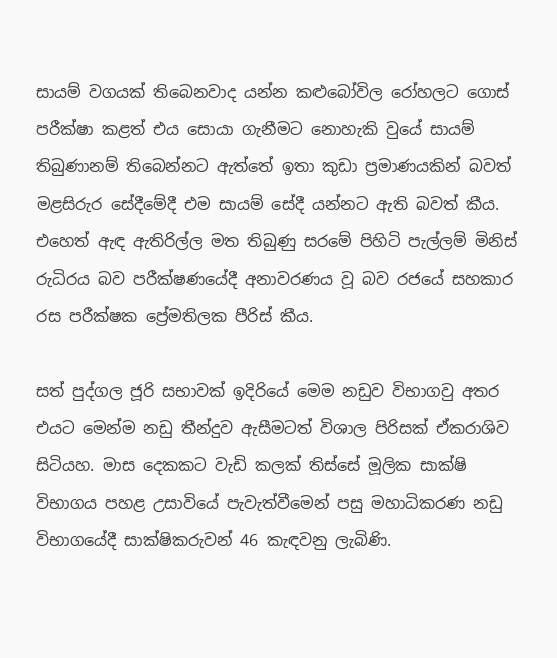සායම් වගයක් තිබෙනවාද යන්න කළුබෝවිල රෝහලට ගොස් පරීක්ෂා කළත් එය සොයා ගැනීමට නොහැකි වුයේ සායම් තිබුණානම් තිබෙන්නට ඇත්තේ ඉතා කුඩා ප්‍රමාණයකින් බවත් මළසිරුර සේදීමේදී එම සායම් සේදී යන්නට ඇති බවත් කීය. එහෙත් ඇඳ ඇතිරිල්ල මත තිබුණු සරමේ පිහිටි පැල්ලම් මිනිස් රුධිරය බව පරීක්ෂණයේදී අනාවරණය වූ බව රජයේ සහකාර රස පරීක්ෂක ප්‍රේමතිලක පීරිස් කීය.

සත් පුද්ගල ජූරි සභාවක් ඉදිරියේ මෙම නඩුව විභාගවු අතර එයට මෙන්ම නඩු තීන්දුව ඇසීමටත් විශාල පිරිසක් ඒකරාශිව සිටියහ. මාස දෙකකට වැඩි කලක් තිස්සේ මූලික සාක්ෂි විභාගය පහළ උසාවියේ පැවැත්වීමෙන් පසු මහාධිකරණ නඩු විභාගයේදී සාක්ෂිකරුවන් 46 කැඳවනු ලැබිණි.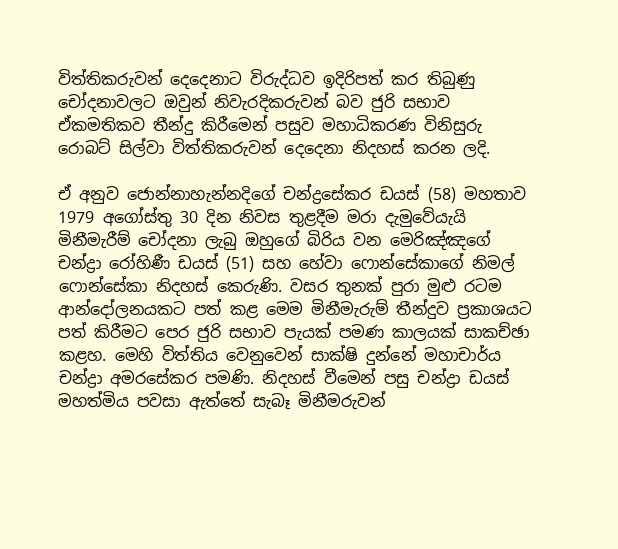විත්තිකරුවන් දෙදෙනාට විරුද්ධව ඉදිරිපත් කර තිබුණු චෝදනාවලට ඔවුන් නිවැරදිකරුවන් බව ජුරි සභාව ඒකමතිකව තීන්දු කිරීමෙන් පසුව මහාධිකරණ විනිසුරු රොබට් සිල්වා විත්තිකරුවන් දෙදෙනා නිදහස් කරන ලදි.

ඒ අනුව ජොන්නාහැන්නදිගේ චන්ද්‍රසේකර ඩයස් (58) මහතාව 1979 අගෝස්තු 30 දින නිවස තුළදීම මරා දැමුවේයැයි මිනීමැරීම් චෝදනා ලැබු ඔහුගේ බිරිය වන මෙරිඤ්ඤගේ චන්ද්‍රා රෝහිණී ඩයස් (51) සහ හේවා ෆොන්සේකාගේ නිමල් ෆොන්සේකා නිදහස් කෙරුණි. වසර තුනක් පුරා මුළු රටම ආන්දෝලනයකට පත් කළ මෙම මිනීමැරුම් තීන්දුව ප්‍රකාශයට පත් කිරීමට පෙර ජුරි සභාව පැයක් පමණ කාලයක් සාකච්ඡා කළහ. මෙහි විත්තිය වෙනුවෙන් සාක්ෂි දුන්නේ මහාචාර්ය චන්ද්‍රා අමරසේකර පමණි. නිදහස් වීමෙන් පසු චන්ද්‍රා ඩයස් මහත්මිය පවසා ඇත්තේ සැබෑ මිනීමරුවන්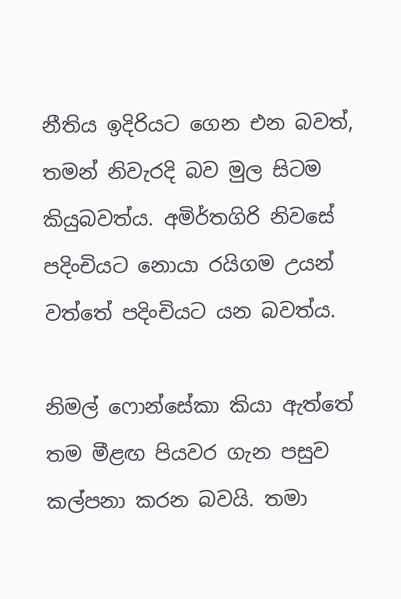නීතිය ඉදිරියට ගෙන එන බවත්, තමන් නිවැරදි බව මුල සිටම කියුබවත්ය. අමිර්තගිරි නිවසේ පදිංචියට නොයා රයිගම උයන් වත්තේ පදිංචියට යන බවත්ය.

නිමල් ෆොන්සේකා කියා ඇත්තේ තම මීළඟ පියවර ගැන පසුව කල්පනා කරන බවයි. තමා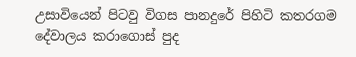උසාවියෙන් පිටවු විගස පානදුරේ පිහිටි කතරගම දේවාලය කරාගොස් පුද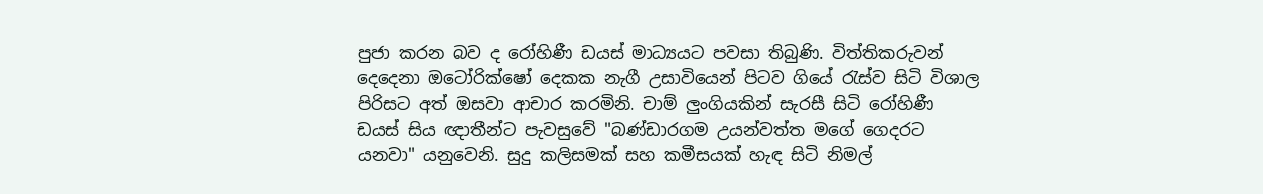පුජා කරන බව ද රෝහිණී ඩයස් මාධ්‍යයට පවසා තිබුණි. විත්තිකරුවන් දෙදෙනා ඔටෝරික්ෂෝ දෙකක නැගී උසාවියෙන් පිටව ගියේ රැස්ව සිටි විශාල පිරිසට අත් ඔසවා ආචාර කරමිනි. චාම් ලුංගියකින් සැරසී සිටි රෝහිණී ඩයස් සිය ඥාතීන්ට පැවසුවේ "බණ්ඩාරගම උයන්වත්ත මගේ ගෙදරට යනවා" යනුවෙනි. සුදු කලිසමක් සහ කමීසයක් හැඳ සිටි නිමල්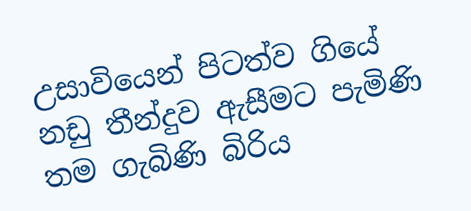උසාවියෙන් පිටත්ව ගියේ නඩු තීන්දුව ඇසීමට පැමිණි තම ගැබිණි බිරිය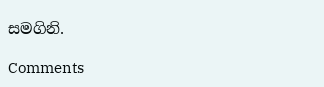සමගිනි.

Comments